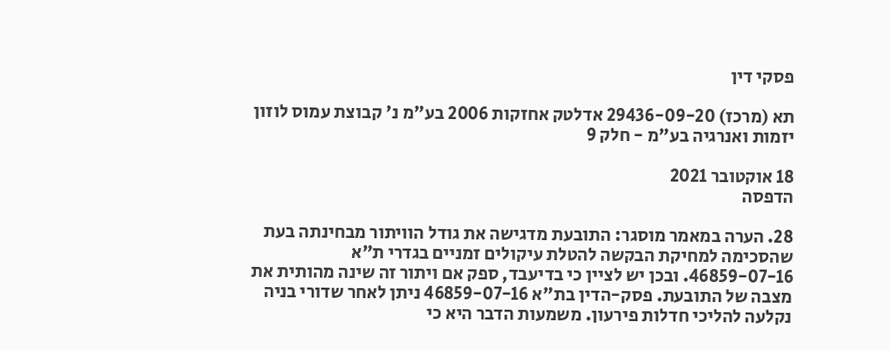פסקי דין

תא (מרכז) 29436-09-20 אדלטק אחזקות 2006 בע"מ נ' קבוצת עמוס לוזון יזמות ואנרגיה בע"מ - חלק 9

18 אוקטובר 2021
הדפסה

28. הערה במאמר מוסגר: התובעת מדגישה את גודל הוויתור מבחינתה בעת שהסכימה למחיקת הבקשה להטלת עיקולים זמניים בגדרי ת"א 46859-07-16. ובכן יש לציין כי בדיעבד, ספק אם ויתור זה שינה מהותית את מצבה של התובעת. פסק-הדין בת"א 46859-07-16 ניתן לאחר שדורי בניה נקלעה להליכי חדלות פירעון. משמעות הדבר היא כי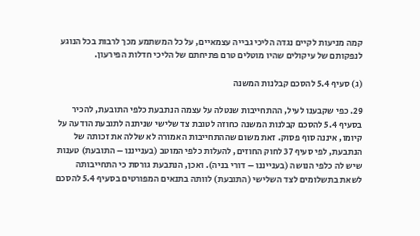קמה מניעות לקיים נגדה הליכי גבייה עצמאיים, על כל המשתמע מכך לרבות בכל הנוגע לנפקותם של עיקולים שהיו מוטלים טרם פתיחתם של הליכי חדלות הפירעון.

(ג) סעיף 5.4 להסכם קבלנות המשנה

29. כפי שקבענו לעיל, ההתחייבות שנטלה על עצמה הנתבעת כלפי התובעת, להכיר בסעיף 5.4 להסכם קבלנות המשנה כחוזה לטובת צד שלישי שניתנה לתובעת הודעה על קיומו, איננה סוף פסוק. זאת משום שההתחייבות האמורה לא שללה את זכותה של הנתבעת, לפי סעיף 37 לחוק החוזים, להעלות כלפי המוטב (בענייננו – התובעת) טענות שיש לה כלפי הנושה (בענייננו – דורי בניה). ואכן, הנתבעת גורסת כי התחייבותה לשאת בתשלומים לצד השלישי (התובעת) לוותה בתנאים המפורטים בסעיף 5.4 להסכם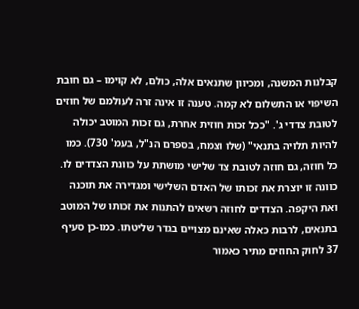קבלנות המשנה, ומכיוון שתנאים אלה, כולם, לא קוימו – גם חובת השיפוי או התשלום לא קמה. טענה זו אינה זרה לעולמם של חוזים לטובת צדדי ג'. "ככל זכות חוזית אחרת, גם זכות המוטב יכולה להיות תלויה בתנאי" (שלו וצמח, בספרם הנ"ל, בעמ' 730). כמו כל חוזה, גם חוזה לטובת צד שלישי מושתת על כוונת הצדדים לו. כוונה זו יוצרת את זכותו של האדם השלישי ומגדירה את תוכנה ואת היקפה. הצדדים לחוזה רשאים להתנות את זכותו של המוטב בתנאים, לרבות כאלה שאינם מצויים בגדר שליטתו. כמו-כן סעיף 37 לחוק החוזים מתיר כאמור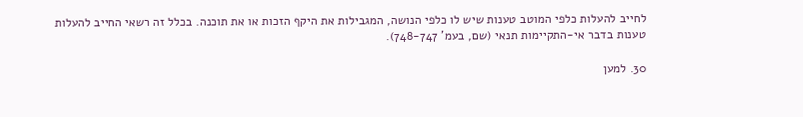לחייב להעלות כלפי המוטב טענות שיש לו כלפי הנושה, המגבילות את היקף הזכות או את תוכנה. בכלל זה רשאי החייב להעלות טענות בדבר אי-התקיימות תנאי (שם, בעמ' 748-747).

30. למען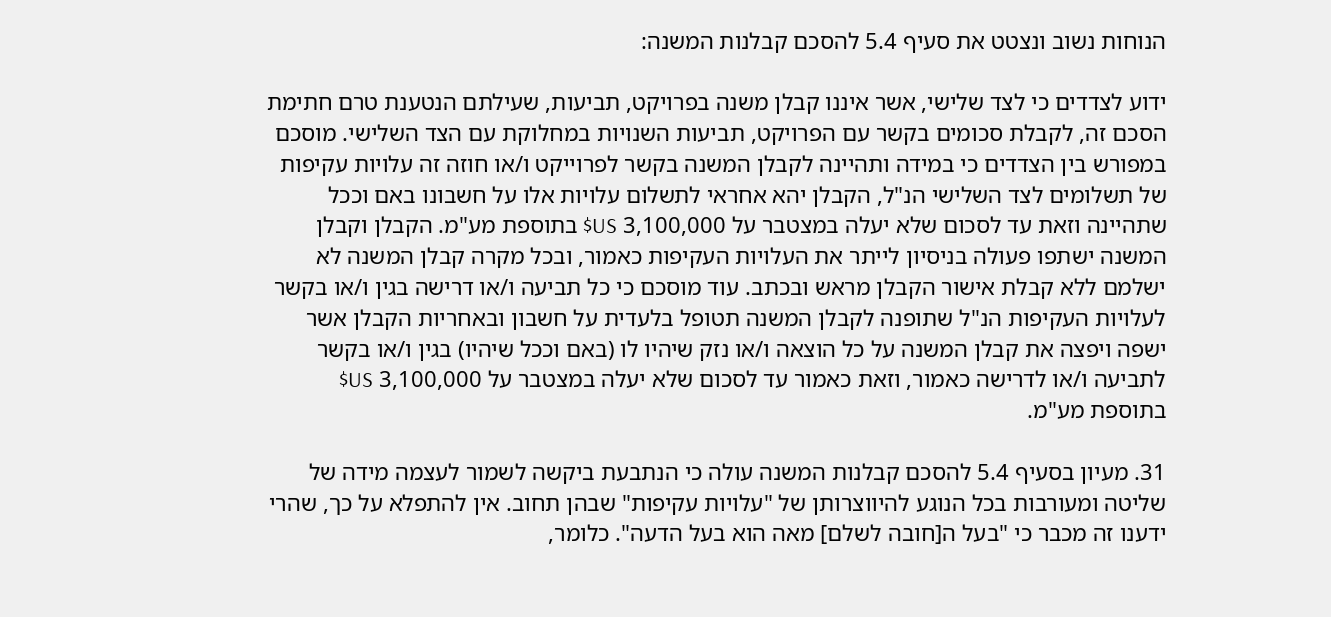הנוחות נשוב ונצטט את סעיף 5.4 להסכם קבלנות המשנה:

ידוע לצדדים כי לצד שלישי, אשר איננו קבלן משנה בפרויקט, תביעות, שעילתם הנטענת טרם חתימת הסכם זה, לקבלת סכומים בקשר עם הפרויקט, תביעות השנויות במחלוקת עם הצד השלישי. מוסכם במפורש בין הצדדים כי במידה ותהיינה לקבלן המשנה בקשר לפרוייקט ו/או חוזה זה עלויות עקיפות של תשלומים לצד השלישי הנ"ל, הקבלן יהא אחראי לתשלום עלויות אלו על חשבונו באם וככל שתהיינה וזאת עד לסכום שלא יעלה במצטבר על 3,100,000 US$ בתוספת מע"מ. הקבלן וקבלן המשנה ישתפו פעולה בניסיון לייתר את העלויות העקיפות כאמור, ובכל מקרה קבלן המשנה לא ישלמם ללא קבלת אישור הקבלן מראש ובכתב. עוד מוסכם כי כל תביעה ו/או דרישה בגין ו/או בקשר לעלויות העקיפות הנ"ל שתופנה לקבלן המשנה תטופל בלעדית על חשבון ובאחריות הקבלן אשר ישפה ויפצה את קבלן המשנה על כל הוצאה ו/או נזק שיהיו לו (באם וככל שיהיו) בגין ו/או בקשר לתביעה ו/או לדרישה כאמור, וזאת כאמור עד לסכום שלא יעלה במצטבר על 3,100,000 US$ בתוספת מע"מ.

31. מעיון בסעיף 5.4 להסכם קבלנות המשנה עולה כי הנתבעת ביקשה לשמור לעצמה מידה של שליטה ומעורבות בכל הנוגע להיווצרותן של "עלויות עקיפות" שבהן תחוב. אין להתפלא על כך, שהרי ידענו זה מכבר כי "בעל ה[חובה לשלם] מאה הוא בעל הדעה". כלומר,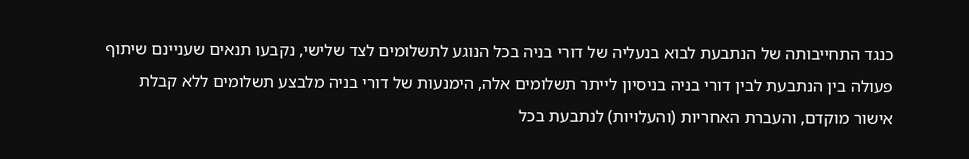כנגד התחייבותה של הנתבעת לבוא בנעליה של דורי בניה בכל הנוגע לתשלומים לצד שלישי, נקבעו תנאים שעניינם שיתוף פעולה בין הנתבעת לבין דורי בניה בניסיון לייתר תשלומים אלה, הימנעות של דורי בניה מלבצע תשלומים ללא קבלת אישור מוקדם, והעברת האחריות (והעלויות) לנתבעת בכל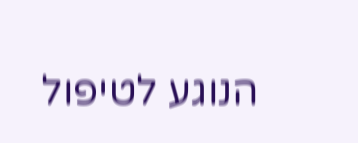הנוגע לטיפול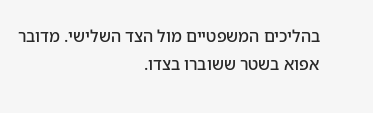בהליכים המשפטיים מול הצד השלישי. מדובר אפוא בשטר ששוברו בצדו.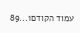עמוד הקודם1...89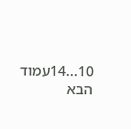10...14עמוד הבא